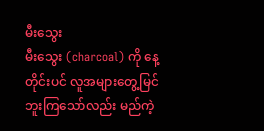မီးသွေး
မီးသွေး (charcoal) ကို နေ့တိုင်းပင် လူအများတွေ့မြင်ဘူးကြသော်လည်း မည်ကဲ့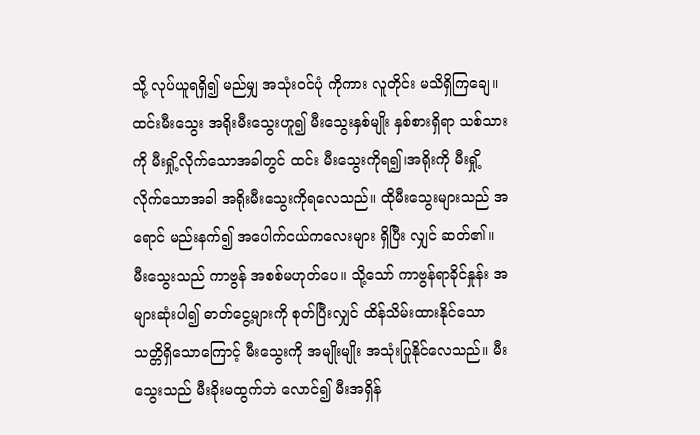သို့ လုပ်ယူရရှိ၍ မည်မျှ အသုံးဝင်ပုံ ကိုကား လူတိုင်း မသိရှိကြချေ။ ထင်းမီးသွေး အရိုးမီးသွေးဟူ၍ မီးသွေးနှစ်မျိုး နှစ်စားရှိရာ သစ်သားကို မီးရှို့လိုက်သောအခါတွင် ထင်း မီးသွေးကိုရ၍၊အရိုးကို မီးရှို့လိုက်သောအခါ အရိုးမီးသွေးကိုရလေသည်။ ထိုမီးသွေးများသည် အရောင် မည်းနက်၍ အပေါက်ငယ်ကလေးများ ရှိပြီး လျှင် ဆတ်၏။ မီးသွေးသည် ကာဗွန် အစစ်မဟုတ်ပေ။ သို့သော် ကာဗွန်ရာခိုင်နှုန်း အများဆုံးပါ၍ ဓာတ်ငွေ့များကို စုတ်ပြီးလျှင် ထိန်သိမ်းထားနိုင်သော သတ္တိရှိသောကြောင့် မီးသွေးကို အမျိုးမျိုး အသုံးပြုနိုင်လေသည်။ မီးသွေးသည် မီးခိုးမထွက်ဘဲ လောင်၍ မီးအရှိန်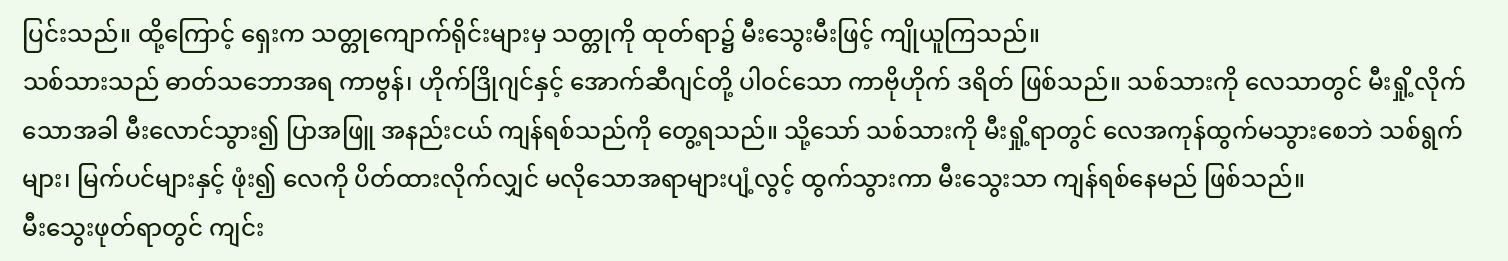ပြင်းသည်။ ထို့ကြောင့် ရှေးက သတ္တုကျောက်ရိုင်းများမှ သတ္တုကို ထုတ်ရာ၌ မီးသွေးမီးဖြင့် ကျိုယူကြသည်။
သစ်သားသည် ဓာတ်သဘောအရ ကာဗွန်၊ ဟိုက်ဒြိုဂျင်နှင့် အောက်ဆီဂျင်တို့ ပါဝင်သော ကာဗိုဟိုက် ဒရိတ် ဖြစ်သည်။ သစ်သားကို လေသာတွင် မီးရှို့လိုက်သောအခါ မီးလောင်သွား၍ ပြာအဖြူ အနည်းငယ် ကျန်ရစ်သည်ကို တွေ့ရသည်။ သို့သော် သစ်သားကို မီးရှို့ရာတွင် လေအကုန်ထွက်မသွားစေဘဲ သစ်ရွက်များ၊ မြက်ပင်များနှင့် ဖုံး၍ လေကို ပိတ်ထားလိုက်လျှင် မလိုသောအရာများပျံ့လွင့် ထွက်သွားကာ မီးသွေးသာ ကျန်ရစ်နေမည် ဖြစ်သည်။
မီးသွေးဖုတ်ရာတွင် ကျင်း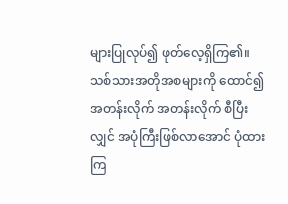များပြုလုပ်၍ ဖုတ်လေ့ရှိကြ၏။ သစ်သားအတိုအစများကို ထောင်၍ အတန်းလိုက် အတန်းလိုက် စီပြီးလျှင် အပုံကြီးဖြစ်လာအောင် ပုံထားကြ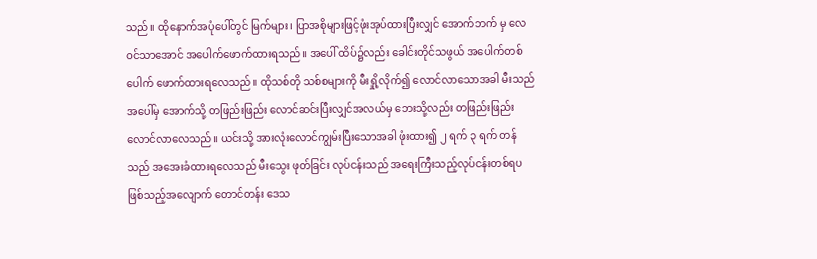သည်။ ထိုနောက်အပုံပေါ်တွင် မြက်များ၊ ပြာအစိုများဖြင့်ဖုံးအုပ်ထားပြီးလျှင် အောက်ဘက် မှ လေဝင်သာအောင် အပေါက်ဖောက်ထားရသည်။ အပေါ် ထိပ်၌လည်း ခေါင်းတိုင်သဖွယ် အပေါက်တစ်ပေါက် ဖောက်ထားရလေသည်။ ထိုသစ်တို သစ်စများကို မီးရှို့လိုက်၍ လောင်လာသောအခါ မီးသည် အပေါ်မှ အောက်သို့ တဖြည်းဖြည်း လောင်ဆင်းပြီးလျှင်အလယ်မှ ဘေးသို့လည်း တဖြည်းဖြည်းလောင်လာလေသည်။ ယင်းသို့ အားလုံးလောင်ကျွမ်းပြီးသောအခါ ဖုံးထား၍ ၂ ရက် ၃ ရက် တန်သည် အအေးခံထားရလေသည် မီးသွေး ဖုတ်ခြင်း လုပ်ငန်းသည် အရေးကြီးသည့်လုပ်ငန်းတစ်ရပဖြစ်သည့်အလျောက် တောင်တန်း ဒေသ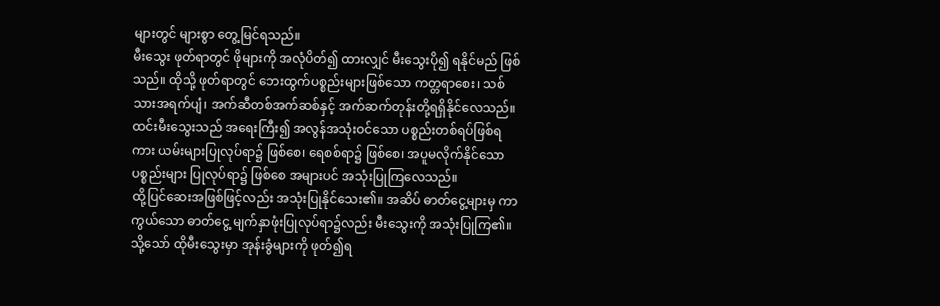များတွင် များစွာ တွေ့မြင်ရသည်။
မီးသွေး ဖုတ်ရာတွင် ဖိုများကို အလုံပိတ်၍ ထားလျှင် မီးသွေးပို၍ ရနိုင်မည် ဖြစ်သည်။ ထိုသို့ ဖုတ်ရာတွင် ဘေးထွက်ပစ္စည်းများဖြစ်သော ကတ္တရာစေး၊ သစ်သားအရက်ပျံ၊ အက်ဆီတစ်အက်ဆစ်နှင့် အက်ဆက်တုန်းတို့ရရှိနိုင်လေသည်။ ထင်းမီးသွေးသည် အရေးကြီး၍ အလွန်အသုံးဝင်သော ပစ္စည်းတစ်ရပ်ဖြစ်ရကား ယမ်းများပြုလုပ်ရာ၌ ဖြစ်စေ၊ ရေစစ်ရာ၌ ဖြစ်စေ၊ အပူမလိုက်နိုင်သော ပစ္စည်းများ ပြုလုပ်ရာ၌ ဖြစ်စေ အများပင် အသုံးပြုကြလေသည်။
ထို့ပြင်ဆေးအဖြစ်ဖြင့်လည်း အသုံးပြုနိုင်သေး၏။ အဆိပ် ဓာတ်ငွေ့များမှ ကာကွယ်သော ဓာတ်ငွေ့ မျက်နှာဖုံးပြုလုပ်ရာ၌လည်း မီးသွေးကို အသုံးပြုကြ၏။ သို့သော် ထိုမီးသွေးမှာ အုန်းခွံများကို ဖုတ်၍ရ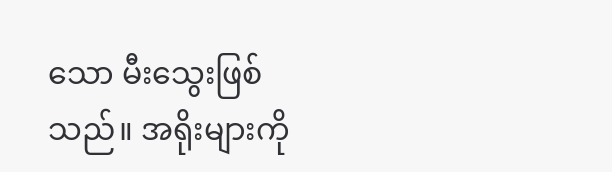သော မီးသွေးဖြစ်သည်။ အရိုးများကို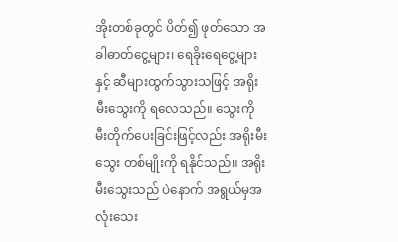အိုးတစ်ခုတွင် ပိတ်၍ ဖုတ်သော အခါဓာတ်ငွေ့များ၊ ရေခိုးရေငွေ့များနှင့် ဆီများထွက်သွားသဖြင့် အရိုးမီးသွေးကို ရလေသည်။ သွေးကို မီးတိုက်ပေးခြင်းဖြင့်လည်း အရိုးမီးသွေး တစ်မျိုးကို ရနိုင်သည်။ အရိုးမီးသွေးသည် ပဲနောက် အရွယ်မှအလုံးသေး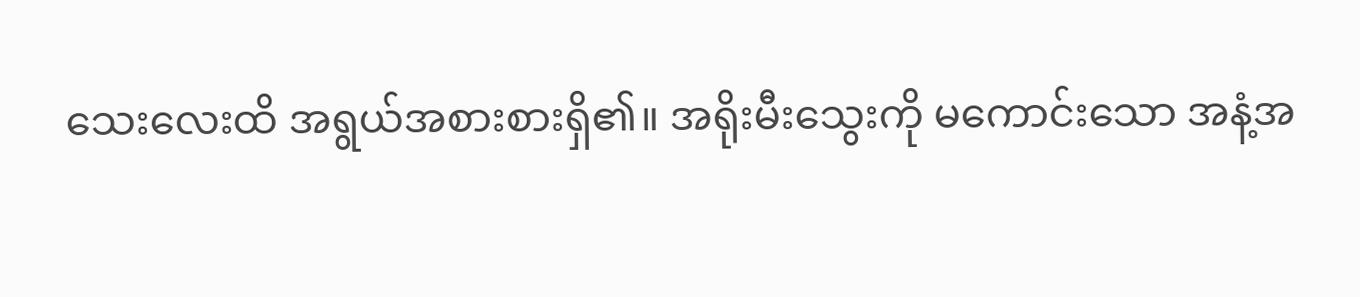သေးလေးထိ အရွယ်အစားစားရှိ၏။ အရိုးမီးသွေးကို မကောင်းသော အနံ့အ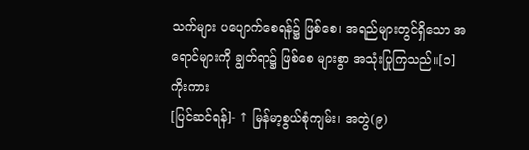သက်များ ပပျောက်စေရန်၌ ဖြစ်စေ၊ အရည်များတွင်ရှိသော အရောင်များကို ချွတ်ရာ၌ ဖြစ်စေ များစွာ အသုံးပြုကြသည်။[၁]
ကိုးကား
[ပြင်ဆင်ရန်]- ↑ မြန်မာ့စွယ်စုံကျမ်း၊ အတွဲ(၉)